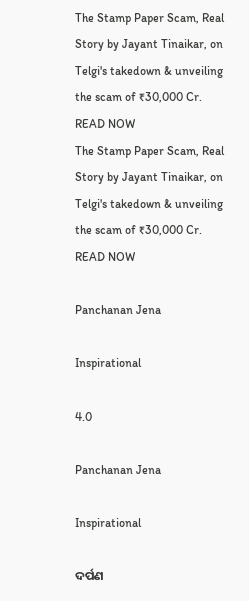The Stamp Paper Scam, Real Story by Jayant Tinaikar, on Telgi's takedown & unveiling the scam of ₹30,000 Cr. READ NOW
The Stamp Paper Scam, Real Story by Jayant Tinaikar, on Telgi's takedown & unveiling the scam of ₹30,000 Cr. READ NOW

Panchanan Jena

Inspirational

4.0

Panchanan Jena

Inspirational

ଦର୍ପଣ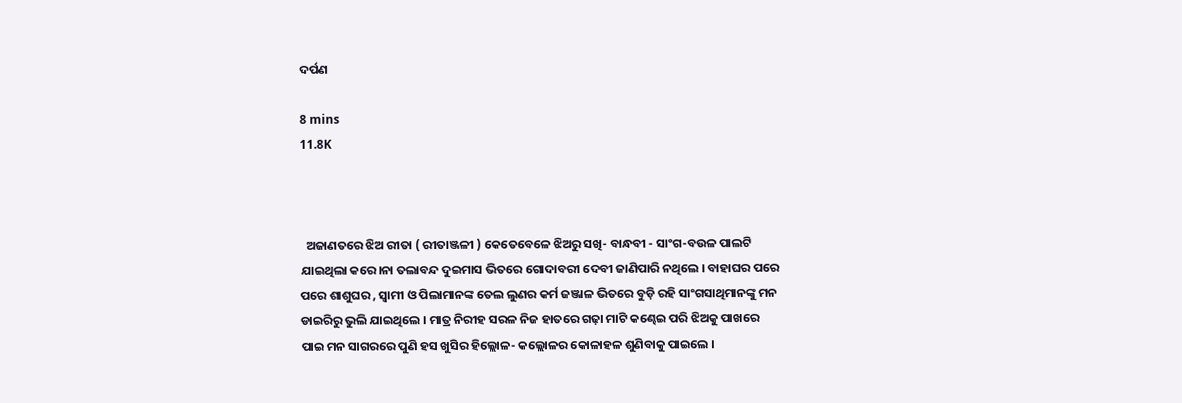ଦର୍ପଣ

8 mins
11.8K



  ଅଜାଣତରେ ଝିଅ ରୀତା ( ରୀତାଞ୍ଜଳୀ ) କେତେବେଳେ ଝିଅରୁ ସଖି- ବାନ୍ଧବୀ - ସାଂଗ-ବଉଳ ପାଲଟି ଯାଇଥିଲା କରେ।ନା ତଲାବନ୍ଦ ଦୁଇମାସ ଭିତରେ ଗୋଦାବରୀ ଦେବୀ ଜାଣିପାରି ନଥିଲେ । ବାହାଘର ପରେ ପରେ ଶାଶୁଘର , ସ୍ୱାମୀ ଓ ପିଲାମାନଙ୍କ ତେଲ ଲୁଣର କର୍ମ ଜଞ୍ଜାଳ ଭିତରେ ବୁଡ଼ି ରହି ସାଂଗସାଥିମାନଙ୍କୁ ମନ ଡାଇରିରୁ ଭୁଲି ଯାଇଥିଲେ । ମାତ୍ର ନିରୀହ ସରଳ ନିଜ ହାତରେ ଗଢ଼ା ମାଟି କଣ୍ଢେଇ ପରି ଝିଅକୁ ପାଖରେ ପାଇ ମନ ସାଗରରେ ପୁଣି ହସ ଖୁସିର ହିଲ୍ଲୋଳ- କଲ୍ଲୋଳର କୋଳାହଳ ଶୁଣିବାକୁ ପାଇଲେ ।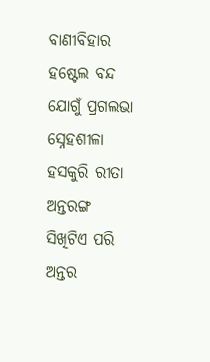ବାଣୀବିହାର ହଷ୍ଟେଲ ବନ୍ଦ ଯୋଗୁଁ ପ୍ରଗଲଭା ସ୍ନେହଶୀଳା ହସକୁରି ରୀତା ଅନ୍ତରଙ୍ଗ ସିଖିଟିଏ ପରି ଅନ୍ତର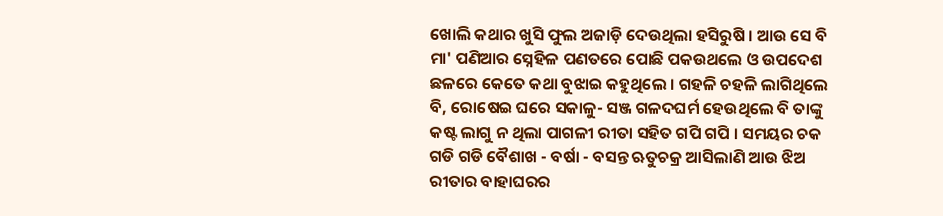ଖୋଲି କଥାର ଖୁସି ଫୁଲ ଅଜାଡ଼ି ଦେଉଥିଲା ହସିରୁଷି । ଆଉ ସେ ବି ମା' ପଣିଆର ସ୍ନେହିଳ ପଣତରେ ପୋଛି ପକଉଥଲେ ଓ ଉପଦେଶ ଛଳରେ କେତେ କଥା ବୁଝାଇ କହୁଥିଲେ । ଗହଳି ଚହଳି ଲାଗିଥିଲେ ବି, ରୋଷେଇ ଘରେ ସକାଳୁ- ସଞ୍ଜ ଗଳଦଘର୍ମ ହେଉଥିଲେ ବି ତାଙ୍କୁ କଷ୍ଟ ଲାଗୁ ନ ଥିଲା ପାଗଳୀ ରୀତା ସହିତ ଗପି ଗପି । ସମୟର ଚକ ଗଡି ଗଡି ବୈଶାଖ - ବର୍ଷା - ବସନ୍ତ ଋତୁଚକ୍ର ଆସିଲାଣି ଆଉ ଝିଅ ରୀତାର ବାହାଘରର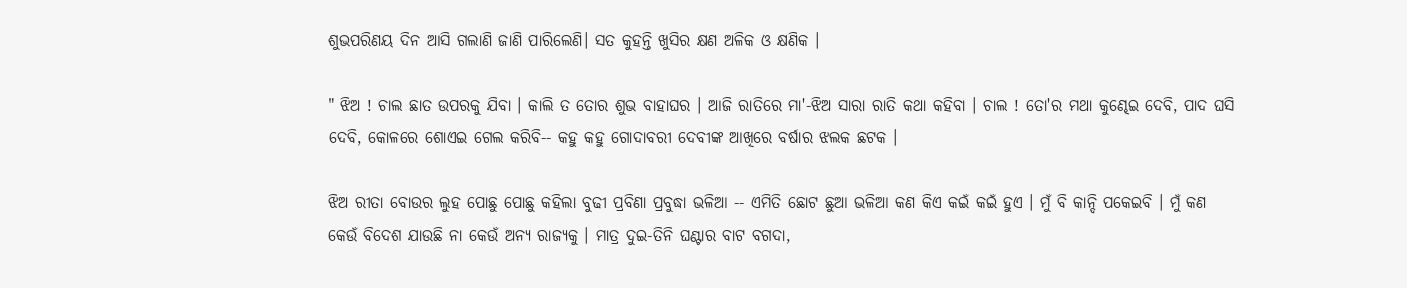ଶୁଭପରିଣୟ ଦିନ ଆସି ଗଲାଣି ଜାଣି ପାରିଲେଣି। ସତ କୁହନ୍ତି ଖୁସିର କ୍ଷଣ ଅଳିକ ଓ କ୍ଷଣିକ ।

" ଝିଅ ! ଚାଲ ଛାତ ଉପରକୁ ଯିବା । କାଲି ତ ତୋର ଶୁଭ ବାହାଘର । ଆଜି ରାତିରେ ମା'-ଝିଅ ସାରା ରାତି କଥା କହିବା । ଚାଲ ! ତୋ'ର ମଥା କୁଣ୍ଢେଇ ଦେବି, ପାଦ ଘସି ଦେବି, କୋଳରେ ଶୋଏଇ ଗେଲ କରିବି-- କହୁ କହୁ ଗୋଦାବରୀ ଦେବୀଙ୍କ ଆଖିରେ ବର୍ଷାର ଝଲକ ଛଟକ ।

ଝିଅ ରୀତା ବୋଉର ଲୁହ ପୋଛୁ ପୋଛୁ କହିଲା ବୁଢୀ ପ୍ରବିଣା ପ୍ରବୁଦ୍ଧା ଭଳିଆ -- ଏମିତି ଛୋଟ ଛୁଆ ଭଳିଆ କଣ କିଏ କଇଁ କଇଁ ହୁଏ । ମୁଁ ବି କାନ୍ଦି ପକେଇବି । ମୁଁ କଣ କେଉଁ ବିଦେଶ ଯାଉଛି ନା କେଉଁ ଅନ୍ୟ ରାଜ୍ୟକୁ । ମାତ୍ର ଦୁଇ-ତିନି ଘଣ୍ଟାର ବାଟ ବଗଦା,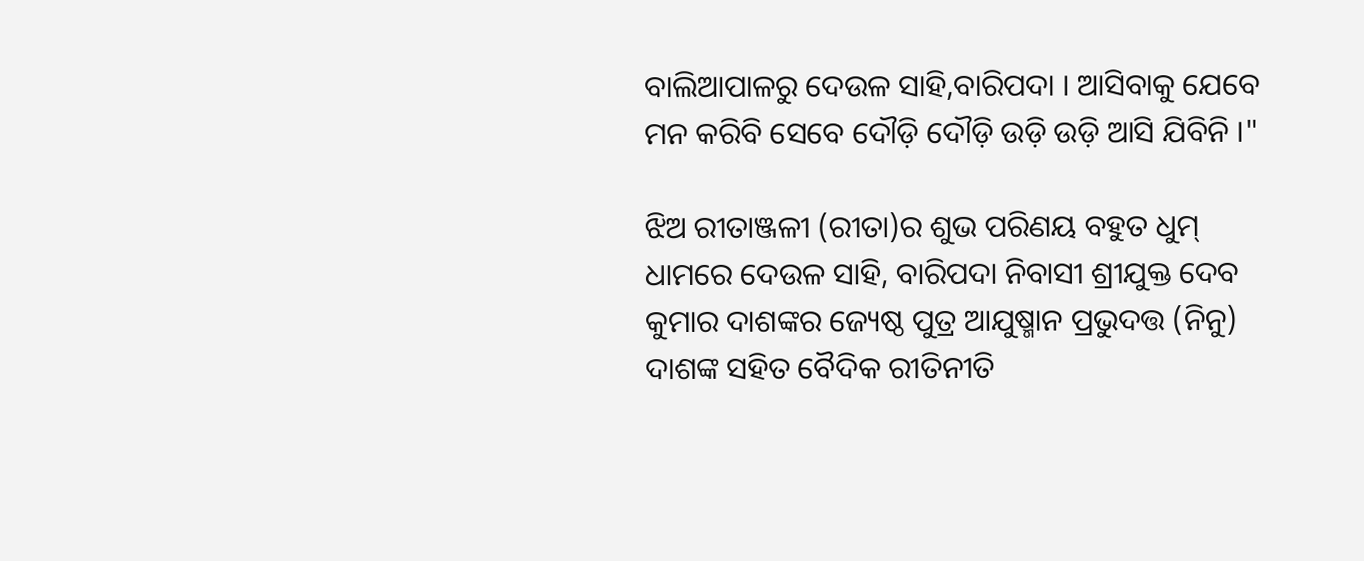ବାଲିଆପାଳରୁ ଦେଉଳ ସାହି,ବାରିପଦା । ଆସିବାକୁ ଯେବେ ମନ କରିବି ସେବେ ଦୌଡ଼ି ଦୌଡ଼ି ଉଡ଼ି ଉଡ଼ି ଆସି ଯିବିନି ।"

ଝିଅ ରୀତାଞ୍ଜଳୀ (ରୀତା)ର ଶୁଭ ପରିଣୟ ବହୁତ ଧୁମ୍ ଧାମରେ ଦେଉଳ ସାହି, ବାରିପଦା ନିବାସୀ ଶ୍ରୀଯୁକ୍ତ ଦେବ କୁମାର ଦାଶଙ୍କର ଜ୍ୟେଷ୍ଠ ପୁତ୍ର ଆଯୁଷ୍ମାନ ପ୍ରଭୁଦତ୍ତ (ନିନୁ) ଦାଶଙ୍କ ସହିତ ବୈଦିକ ରୀତିନୀତି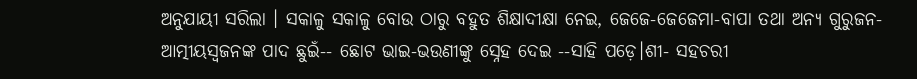ଅନୁଯାୟୀ ସରିଲା । ସକାଳୁ ସକାଳୁ ବୋଉ ଠାରୁ ବହୁତ ଶିକ୍ଷାଦୀକ୍ଷା ନେଇ, ଜେଜେ-ଜେଜେମା-ବାପା ତଥା ଅନ୍ୟ ଗୁରୁଜନ- ଆତ୍ମୀୟସ୍ବଜନଙ୍କ ପାଦ ଛୁଇଁ-- ଛୋଟ ଭାଇ-ଭଉଣୀଙ୍କୁ ସ୍ନେହ ଦେଇ --ସାହି ପଡ଼େ।ଶୀ- ସହଚରୀ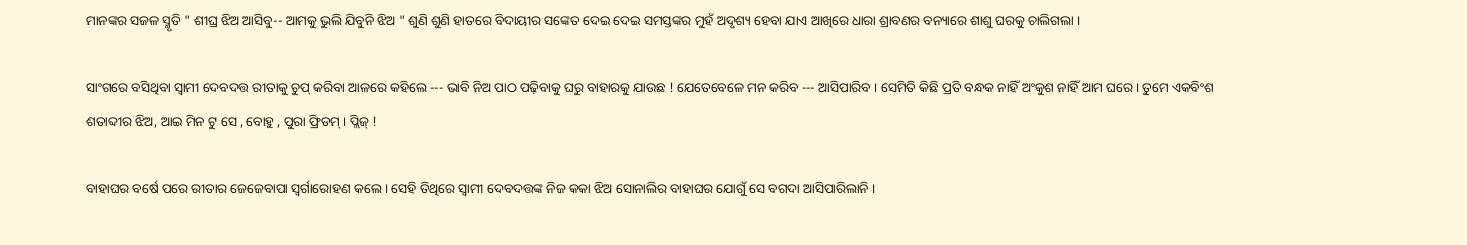ମାନଙ୍କର ସଜଳ ସ୍ମୃତି " ଶୀଘ୍ର ଝିଅ ଆସିବୁ-- ଆମକୁ ଭୁଲି ଯିବୁନି ଝିଅ " ଶୁଣି ଶୁଣି ହାତରେ ବିଦାୟୀର ସଙ୍କେତ ଦେଇ ଦେଇ ସମସ୍ତଙ୍କର ମୁହଁ ଅଦୃଶ୍ୟ ହେବା ଯାଏ ଆଖିରେ ଧାରା ଶ୍ରାବଣର ବନ୍ୟାରେ ଶାଶୁ ଘରକୁ ଚାଲିଗଲା ।

ସାଂଗରେ ବସିଥିବା ସ୍ୱାମୀ ଦେବଦତ୍ତ ରୀତାକୁ ଚୁପ୍ କରିବା ଆଳରେ କହିଲେ --- ଭାବି ନିଅ ପାଠ ପଢ଼ିବାକୁ ଘରୁ ବାହାରକୁ ଯାଉଛ ! ଯେତେବେଳେ ମନ କରିବ --- ଆସିପାରିବ । ସେମିତି କିଛି ପ୍ରତି ବନ୍ଧକ ନାହିଁ ଅଂକୁଶ ନାହିଁ ଆମ ଘରେ। ତୁମେ ଏକବିଂଶ ଶତାବ୍ଦୀର ଝିଅ, ଆଇ ମିନ ଟୁ ସେ , ବୋହୁ , ପୁରା ଫ୍ରିଡମ୍ । ପ୍ଲିଜ୍‌ !

ବାହାଘର ବର୍ଷେ ପରେ ରୀତାର ଜେଜେବାପା ସ୍ଵର୍ଗାରୋହଣ କଲେ । ସେହି ତିଥିରେ ସ୍ୱାମୀ ଦେବଦତ୍ତଙ୍କ ନିଜ କକା ଝିଅ ସୋନାଲିର ବାହାଘର ଯୋଗୁଁ ସେ ବଗଦା ଆସିପାରିଲାନି ।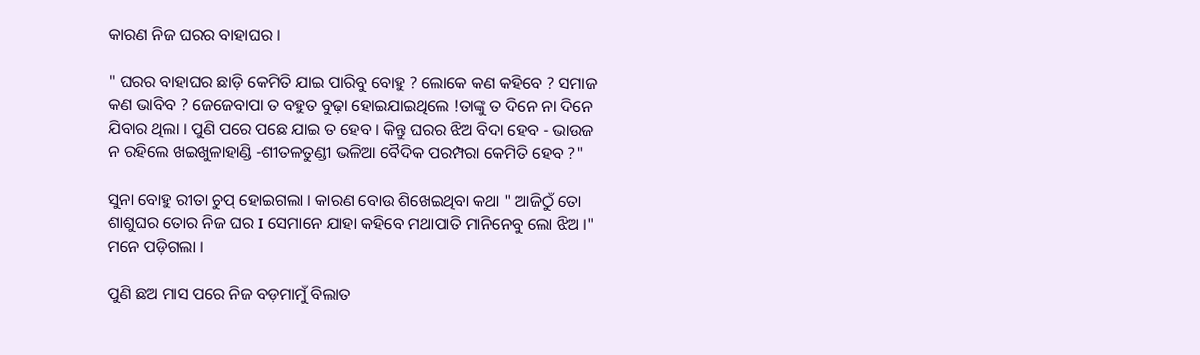କାରଣ ନିଜ ଘରର ବାହାଘର ।

" ଘରର ବାହାଘର ଛାଡ଼ି କେମିତି ଯାଇ ପାରିବୁ ବୋହୁ ? ଲୋକେ କଣ କହିବେ ? ସମାଜ କଣ ଭାବିବ ? ଜେଜେବାପା ତ ବହୁତ ବୁଢ଼ା ହୋଇଯାଇଥିଲେ !ତାଙ୍କୁ ତ ଦିନେ ନା ଦିନେ ଯିବାର ଥିଲା । ପୁଣି ପରେ ପଛେ ଯାଇ ତ ହେବ । କିନ୍ତୁ ଘରର ଝିଅ ବିଦା ହେବ - ଭାଉଜ ନ ରହିଲେ ଖଇଖୁଳାହାଣ୍ଡି -ଶୀତଳତୁଣ୍ଡୀ ଭଳିଆ ବୈଦିକ ପରମ୍ପରା କେମିତି ହେବ ?"

ସୁନା ବୋହୁ ରୀତା ଚୁପ୍ ହୋଇଗଲା । କାରଣ ବୋଉ ଶିଖେଇଥିବା କଥା " ଆଜିଠୁଁ ତୋ ଶାଶୁଘର ତୋର ନିଜ ଘର I ସେମାନେ ଯାହା କହିବେ ମଥାପାତି ମାନିନେବୁ ଲୋ ଝିଅ ।" ମନେ ପଡ଼ିଗଲା ।

ପୁଣି ଛଅ ମାସ ପରେ ନିଜ ବଡ଼ମାମୁଁ ବିଲାତ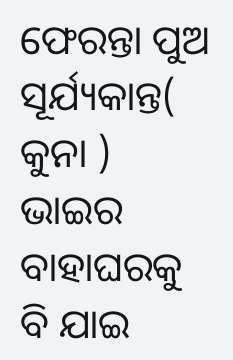ଫେରନ୍ତା ପୁଅ ସୂର୍ଯ୍ୟକାନ୍ତ( କୁନା ) ଭାଇର ବାହାଘରକୁ ବି ଯାଇ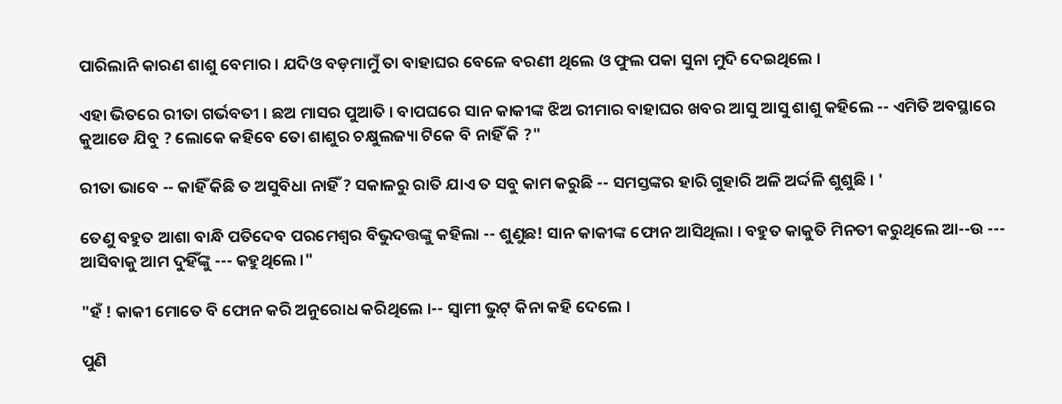ପାରିଲାନି କାରଣ ଶାଶୁ ବେମାର । ଯଦିଓ ବଡ଼ମାମୁଁ ତା ବାହାଘର ବେଳେ ବରଣୀ ଥିଲେ ଓ ଫୁଲ ପକା ସୁନା ମୁଦି ଦେଇଥିଲେ ।

ଏହା ଭିତରେ ରୀତା ଗର୍ଭବତୀ । ଛଅ ମାସର ପୁଆତି । ବାପଘରେ ସାନ କାକୀଙ୍କ ଝିଅ ରୀମାର ବାହାଘର ଖବର ଆସୁ ଆସୁ ଶାଶୁ କହିଲେ -- ଏମିତି ଅବସ୍ଥାରେ କୁଆଡେ ଯିବୁ ? ଲୋକେ କହିବେ ତୋ ଶାଶୁର ଚକ୍ଷୁଲଜ୍ୟା ଟିକେ ବି ନାହିଁ କି ?"

ରୀତା ଭାବେ -- କାହିଁ କିଛି ତ ଅସୁବିଧା ନାହିଁ ? ସକାଳରୁ ରାତି ଯାଏ ତ ସବୁ କାମ କରୁଛି -- ସମସ୍ତଙ୍କର ହାରି ଗୁହାରି ଅଳି ଅର୍ଦ୍ଦଳି ଶୁଶୁଛି । '

ତେଣୁ ବହୁତ ଆଶା ବାନ୍ଧି ପତିଦେବ ପରମେଶ୍ଵର ବିଭୁଦତ୍ତଙ୍କୁ କହିଲା -- ଶୁଣୁଛ! ସାନ କାକୀଙ୍କ ଫୋନ ଆସିଥିଲା । ବହୁତ କାକୁତି ମିନତୀ କରୁଥିଲେ ଆ--ଉ --- ଆସିବାକୁ ଆମ ଦୁହିଁଙ୍କୁ --- କହୁଥିଲେ ।"

"ହଁ ! କାକୀ ମୋତେ ବି ଫୋନ କରି ଅନୁରୋଧ କରିଥିଲେ ।-- ସ୍ୱାମୀ ଭୁଟ୍ କିନା କହି ଦେଲେ ।

ପୁଣି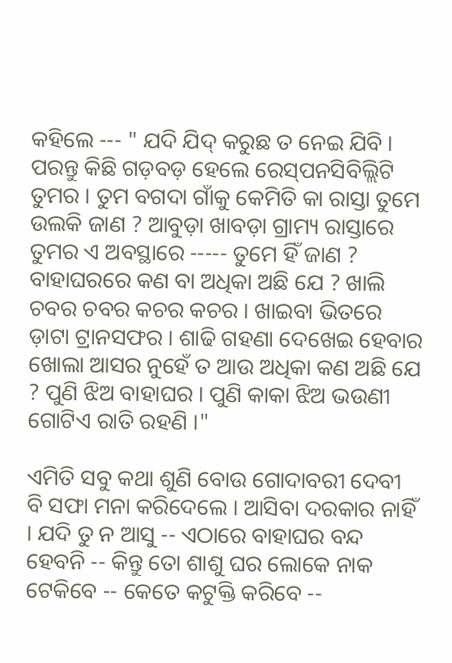କହିଲେ --- " ଯଦି ଯିଦ୍ କରୁଛ ତ ନେଇ ଯିବି । ପରନ୍ତୁ କିଛି ଗଡ଼ବଡ଼ ହେଲେ ରେସ୍‌ପନସିବିଲ୍ଲିଟି ତୁମର । ତୁମ ବଗଦା ଗାଁକୁ କେମିତି କା ରାସ୍ତା ତୁମେ ଉଲକି ଜାଣ ? ଆବୁଡ଼ା ଖାବଡ଼ା ଗ୍ରାମ୍ୟ ରାସ୍ତାରେ ତୁମର ଏ ଅବସ୍ଥାରେ ----- ତୁମେ ହିଁ ଜାଣ ? ବାହାଘରରେ କଣ ବା ଅଧିକା ଅଛି ଯେ ? ଖାଲି ଚବର ଚବର କଚର କଚର । ଖାଇବା ଭିତରେ ଡ଼ାଟା ଟ୍ରାନସଫର । ଶାଢି ଗହଣା ଦେଖେଇ ହେବାର ଖୋଲା ଆସର ନୁହେଁ ତ ଆଉ ଅଧିକା କଣ ଅଛି ଯେ ? ପୁଣି ଝିଅ ବାହାଘର । ପୁଣି କାକା ଝିଅ ଭଉଣୀ ଗୋଟିଏ ରାତି ରହଣି ।"

ଏମିତି ସବୁ କଥା ଶୁଣି ବୋଉ ଗୋଦାବରୀ ଦେବୀ ବି ସଫା ମନା କରିଦେଲେ । ଆସିବା ଦରକାର ନାହିଁ । ଯଦି ତୁ ନ ଆସୁ -- ଏଠାରେ ବାହାଘର ବନ୍ଦ ହେବନି -- କିନ୍ତୁ ତୋ ଶାଶୁ ଘର ଲୋକେ ନାକ ଟେକିବେ -- କେତେ କଟୁକ୍ତି କରିବେ --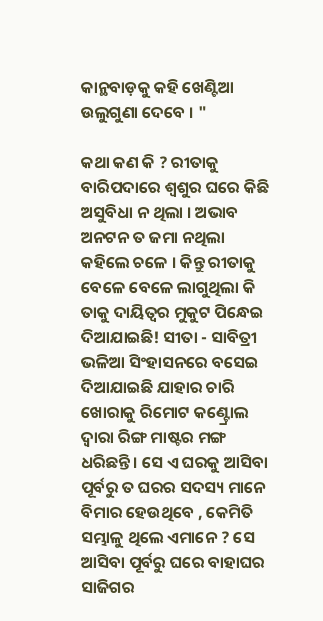କାନ୍ଥବାଡ଼କୁ କହି ଖେଣ୍ଟିଆ ଉଲୁଗୁଣା ଦେବେ । "

କଥା କଣ କି ? ରୀତାକୁ ବାରିପଦାରେ ଶ୍ୱଶୁର ଘରେ କିଛି ଅସୁବିଧା ନ ଥିଲା । ଅଭାବ ଅନଟନ ତ ଜମା ନଥିଲା କହିଲେ ଚଳେ । କିନ୍ତୁ ରୀତାକୁ ବେଳେ ବେଳେ ଲାଗୁଥିଲା କି ତାକୁ ଦାୟିତ୍ଵର ମୁକୁଟ ପିନ୍ଧେଇ ଦିଆଯାଇଛି! ସୀତା - ସାବିତ୍ରୀ ଭଳିଆ ସିଂହାସନରେ ବସେଇ ଦିଆଯାଇଛି ଯାହାର ଚାରି ଖୋରାକୁ ରିମୋଟ କଣ୍ଟ୍ରୋଲ ଦ୍ଵାରା ରିଙ୍ଗ ମାଷ୍ଟର ମଙ୍ଗ ଧରିଛନ୍ତି । ସେ ଏ ଘରକୁ ଆସିବା ପୂର୍ବରୁ ତ ଘରର ସଦସ୍ୟ ମାନେ ବିମାର ହେଉଥିବେ , କେମିତି ସମ୍ଭାଳୁ ଥିଲେ ଏମାନେ ? ସେ ଆସିବା ପୂର୍ବରୁ ଘରେ ବାହାଘର ସାଜିଗର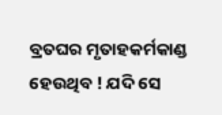ବ୍ରତଘର ମୃତାହକର୍ମକାଣ୍ଡ ହେଉଥିବ ! ଯଦି ସେ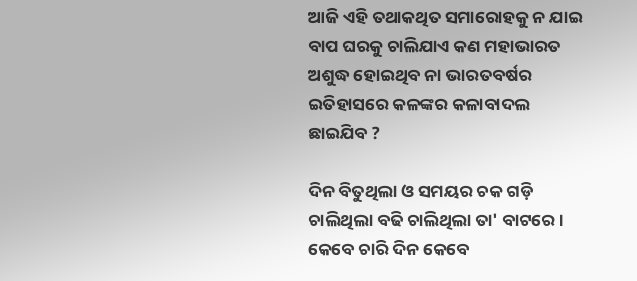ଆଜି ଏହି ତଥାକଥିତ ସମାରୋହକୁ ନ ଯାଇ ବାପ ଘରକୁ ଚାଲିଯାଏ କଣ ମହାଭାରତ ଅଶୁଦ୍ଧ ହୋଇଥିବ ନା ଭାରତବର୍ଷର ଇତିହାସରେ କଳଙ୍କର କଳାବାଦଲ ଛାଇଯିବ ?

ଦିନ ବିତୁଥିଲା ଓ ସମୟର ଚକ ଗଡ଼ି ଚାଲିଥିଲା ବଢି ଚାଲିଥିଲା ତା' ବାଟରେ । କେବେ ଚାରି ଦିନ କେବେ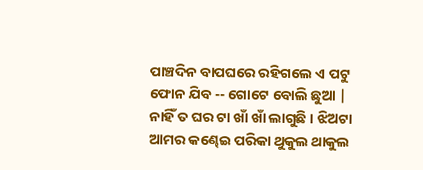ପାଞ୍ଚଦିନ ବାପଘରେ ରହିଗଲେ ଏ ପଟୁ ଫୋନ ଯିବ -- ଗୋଟେ ବୋଲି ଛୁଆ | ନାହିଁ ତ ଘର ଟା ଖାଁ ଖାଁ ଲାଗୁଛି । ଝିଅଟା ଆମର କଣ୍ଢେଇ ପରିକା ଥୁକୁଲ ଥାକୁଲ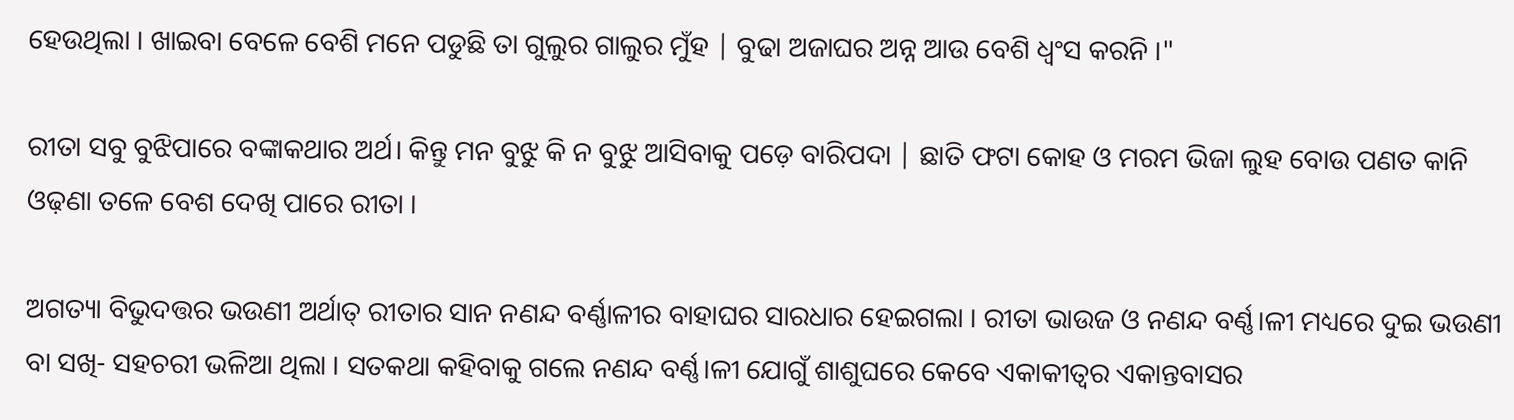ହେଉଥିଲା । ଖାଇବା ବେଳେ ବେଶି ମନେ ପଡୁଛି ତା ଗୁଲୁର ଗାଲୁର ମୁଁହ | ବୁଢା ଅଜାଘର ଅନ୍ନ ଆଉ ବେଶି ଧ୍ଵଂସ କରନି ।"

ରୀତା ସବୁ ବୁଝିପାରେ ବଙ୍କାକଥାର ଅର୍ଥ। କିନ୍ତୁ ମନ ବୁଝୁ କି ନ ବୁଝୁ ଆସିବାକୁ ପଡ଼େ ବାରିପଦା | ଛାତି ଫଟା କୋହ ଓ ମରମ ଭିଜା ଲୁହ ବୋଉ ପଣତ କାନି ଓଢ଼ଣା ତଳେ ବେଶ ଦେଖି ପାରେ ରୀତା ।

ଅଗତ୍ୟା ବିଭୁଦତ୍ତର ଭଉଣୀ ଅର୍ଥାତ୍ ରୀତାର ସାନ ନଣନ୍ଦ ବର୍ଣ୍ଣାଳୀର ବାହାଘର ସାରଧାର ହେଇଗଲା । ରୀତା ଭାଉଜ ଓ ନଣନ୍ଦ ବର୍ଣ୍ଣ।ଳୀ ମଧ୍ୟରେ ଦୁଇ ଭଉଣୀ ବା ସଖି- ସହଚରୀ ଭଳିଆ ଥିଲା । ସତକଥା କହିବାକୁ ଗଲେ ନଣନ୍ଦ ବର୍ଣ୍ଣ।ଳୀ ଯୋଗୁଁ ଶାଶୁଘରେ କେବେ ଏକାକୀତ୍ଵର ଏକାନ୍ତବାସର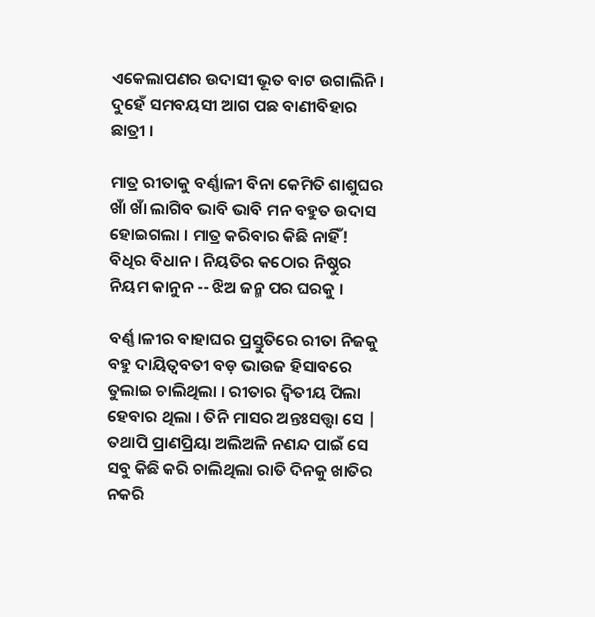ଏକେଲାପଣର ଉଦାସୀ ଭୂତ ବାଟ ଉଗାଲିନି । ଦୁହେଁ ସମବୟସୀ ଆଗ ପଛ ବାଣୀବିହାର ଛାତ୍ରୀ ।

ମାତ୍ର ରୀତାକୁ ବର୍ଣ୍ଣାଳୀ ବିନା କେମିତି ଶାଶୁଘର ଖାଁ ଖାଁ ଲାଗିବ ଭାବି ଭାବି ମନ ବହୁତ ଉଦାସ ହୋଇଗଲା । ମାତ୍ର କରିବାର କିଛି ନାହିଁ! ବିଧିର ବିଧାନ । ନିୟତିର କଠୋର ନିଷ୍ଠୁର ନିୟମ କାନୁନ -- ଝିଅ ଜନ୍ମ ପର ଘରକୁ ।

ବର୍ଣ୍ଣ।ଳୀର ବାହାଘର ପ୍ରସ୍ତୁତିରେ ରୀତା ନିଜକୁ ବହୁ ଦାୟିତ୍ଵବତୀ ବଡ଼ ଭାଉଜ ହିସାବରେ ତୁଲାଇ ଚାଲିଥିଲା । ରୀତାର ଦ୍ୱିତୀୟ ପିଲା ହେବାର ଥିଲା । ତିନି ମାସର ଅନ୍ତଃସତ୍ତ୍ୱା ସେ | ତଥାପି ପ୍ରାଣପ୍ରିୟା ଅଲିଅଳି ନଣନ୍ଦ ପାଇଁ ସେ ସବୁ କିଛି କରି ଚାଲିଥିଲା ରାତି ଦିନକୁ ଖାତିର ନକରି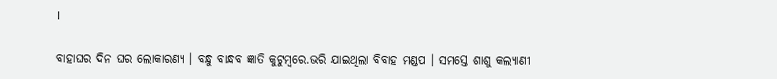।

ବାହାଘର ଦିନ ଘର ଲୋକାରଣ୍ୟ । ବନ୍ଧୁ ବାନ୍ଧବ ଜ୍ଞାତି କୁଟୁମ୍ବରେ.ଭରି ଯାଇଥିଲା ବିବାହ ମଣ୍ଡପ । ସମସ୍ତେ ଶାଶୁ କଲ୍ୟାଣୀ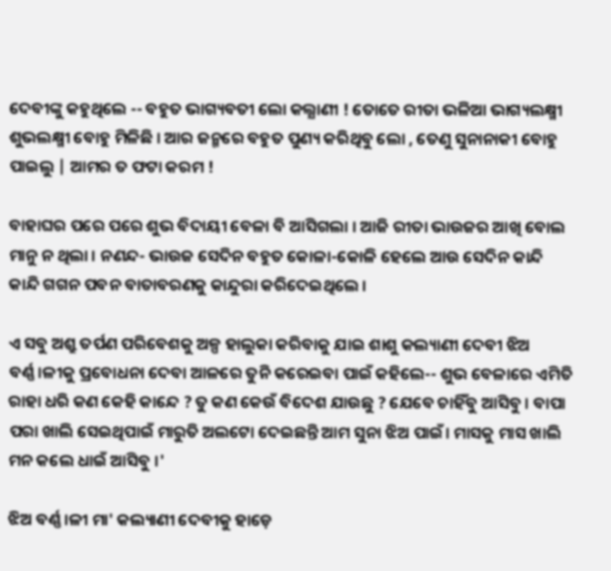ଦେବୀଙ୍କୁ କହୁଥିଲେ -- ବହୁତ ଭାଗ୍ୟବତୀ ଲୋ କଲ୍ଯାଣୀ ! ତୋତେ ରୀତା ଭଳିଆ ଭାଗ୍ୟଲକ୍ଷ୍ମୀ ଶୁଭଲକ୍ଷ୍ମୀ ବୋହୁ ମିଳିଛି । ଆର ଜନ୍ମରେ ବହୁତ ପୁଣ୍ୟ କରିଥିବୁ ଲୋ , ତେଣୁ ସୁନାନାକୀ ବୋହୁ ପାଇଲୁ | ଆମର ତ ଫଟା କରମ !

ବାହାଘର ପରେ ପରେ ଶୁଭ ବିଦାୟୀ ବେଳା ବି ଆସିଗଲା । ଆଜି ରୀତା ଭାଉଜର ଆଖି ବୋଲ ମାନୁ ନ ଥିଲା । ନଣନ୍ଦ- ଭାଉଜ ସେଦିନ ବହୁତ କୋଳା-କୋଳି ହେଲେ ଆଉ ସେଦିନ କାନ୍ଦି କାନ୍ଦି ଗଗନ ପବନ ବାତାବରଣକୁ କାନ୍ଦୁରା କରିଦେଇଥିଲେ ।

ଏ ସବୁ ଅଶ୍ରୁ ତର୍ପଣ ପରିବେଶକୁ ଅଳ୍ପ ହାଲୁକା କରିବାକୁ ଯାଇ ଶାଶୁ କଲ୍ୟାଣୀ ଦେବୀ ଝିଅ ବର୍ଣ୍ଣ।ଳୀକୁ ପ୍ରବୋଧନା ଦେବା ଆଳରେ ତୁନି କରେଇବା ପାଇଁ କହିଲେ-- ଶୁଭ ବେଳାରେ ଏମିତି ରାହା ଧରି କଣ କେହି କାନ୍ଦେ ? ତୁ କଣ କେଉଁ ବିଦେଶ ଯାଉଛୁ ? ଯେବେ ଚାହିଁବୁ ଆସିବୁ । ବାପା ପରା ଖାଲି ସେଇଥିପାଇଁ ମାରୁତି ଅଲଟୋ ଦେଇଛନ୍ତି ଆମ ସୁନା ଝିଅ ପାଇଁ। ମାସକୁ ମାସ ଖାଲି ମନ କଲେ ଧାଇଁ ଆସିବୁ ।'

ଝିଅ ବର୍ଣ୍ଣ।ଳୀ ମା' କଲ୍ୟାଣୀ ଦେବୀକୁ ହାଡ଼େ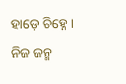ହାଡ଼େ ଚିହ୍ନେ । ନିଜ ଜନ୍ମ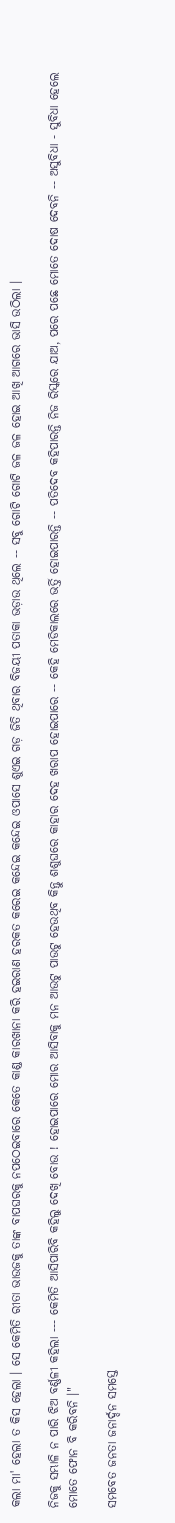କଲା ମା' ହେଲା ତ କିସ ହେଲା । ସେ କେମିତି ରୀତା ଭାଉଜକୁ ତାଙ୍କ ବାପଘରକୁ ନପଠେଇବାରେ କେତେ କାଣ୍ଡ କାରଖାନା କରି ହଇରାଣ ହରକତ କରେଇ କନ୍ଦେଇ କନ୍ଦେଇ ଓପାସେ ଶୁଏଇ ଗଡ଼ ଜିତି ଥିବାର ବିଜୟୀ ପତାକା ଭଡ଼ାଉ ଥିଲେ -- ସବୁ ଗୋଟି ଗୋଟି ଜଳ ଜଳ ହୋଇ ଆଖି ଆଗରେ ଭାସି ଉଠିଲା ।

ନିଜକୁ ସମ୍ଭାଳି ନ ପାରି ଝିଅ ବର୍ଣ୍ଣଳୀ କହିଲା --- କେମିତି ଆସିପାରିବି କହିଲୁ ଦେଖି ବୋଉ ! ହୋଇପାରେ ମୋର ଆସିବାକୁ ମନ ଆଉଟୁ ପାଉଟୁ ହେଉଥିବ କିନ୍ତୁ ଶଶୁଘରେ କାହାର ଦେହ ଖରାପ ହୋଇପାରେ -- କେହି ମେଡିକାଲରେ ଭର୍ତ୍ତି ହୋଇପାରନ୍ତି -- ପତିଦେବ କହିପାରନ୍ତି ନିଜ ରିସ୍କରେ ଯାଅ, ପରେ ପଛେ ମୋତେ ଦୋଷ ଦେବନି -- ଅସୁବିଧା - ସୁବିଧା ହେଲେ ମୋତେ ଫୋନ ବି କରିବନି ।"

ସମବେତ ଜନତା ଜନାର୍ଦ୍ଦନ ସମସ୍ତେ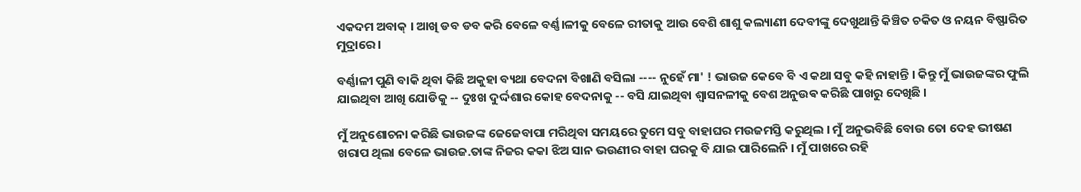ଏକଦମ ଅବାକ୍ । ଆଖି ଡବ ଡବ କରି ବେଳେ ବର୍ଣ୍ଣ।ଳୀକୁ ବେଳେ ରୀତାକୁ ଆଉ ବେଶି ଶାଶୁ କଲ୍ୟାଣୀ ଦେବୀଙ୍କୁ ଦେଖୁଥାନ୍ତି କିଞ୍ଚିତ ଚକିତ ଓ ନୟନ ବିଷ୍ଫାରିତ ମୁଦ୍ରାରେ ।

ବର୍ଣ୍ଣାଳୀ ପୁଣି ବାକି ଥିବା କିଛି ଅକୁହା ବ୍ୟଥା ବେଦନା ବିଖାଣି ବସିଲା ---- ନୁହେଁ ମା' ! ଭାଉଜ କେବେ ବି ଏ କଥା ସବୁ କହି ନାହାନ୍ତି । କିନ୍ତୁ ମୁଁ ଭାଉଜଙ୍କର ଫୁଲି ଯାଇଥିବା ଆଖି ଯୋଡିକୁ -- ଦୁଃଖ ଦୁର୍ଦ୍ଦଶାର କୋହ ବେଦନାକୁ -- ବସି ଯାଇଥିବା ଶ୍ଵାସନଳୀକୁ ବେଶ ଅନୁଉଵ କରିଛି ପାଖରୁ ଦେଖିଛି ।

ମୁଁ ଅନୁଶୋଚନା କରିଛି ଭାଉଜଙ୍କ ଜେଜେବାପା ମରିଥିବା ସମୟରେ ତୁମେ ସବୁ ବାହାଘର ମଉଜମସ୍ତି କରୁଥିଲ । ମୁଁ ଅନୁଭବିଛି ବୋଉ ତୋ ଦେହ ଭୀଷଣ ଖରାପ ଥିଲା ବେଳେ ଭାଉଜ.ତାଙ୍କ ନିଜର କକା ଝିଅ ସାନ ଭଉଣୀର ବାହା ଘରକୁ ବି ଯାଇ ପାରିଲେନି । ମୁଁ ପାଖରେ ରହି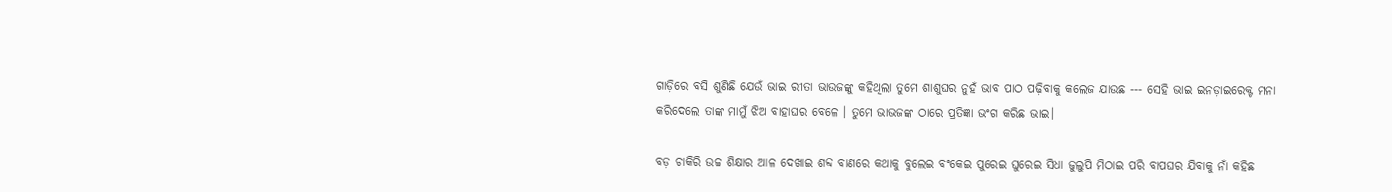ଗାଡ଼ିରେ ବସି ଶୁଣିଛି ଯେଉଁ ଭାଇ ରୀତା ଭାଉଜଙ୍କୁ କହିଥିଲା ତୁମେ ଶାଶୁଘର ନୁହଁ ଭାବ ପାଠ ପଢ଼ିବାକୁ କଲେଜ ଯାଉଛ --- ସେହି ଭାଇ ଇନଡ଼ାଇରେକ୍ଟ ମନା କରିଦେଲେ ତାଙ୍କ ମାମୁଁ ଝିଅ ବାହାଘର ବେଳେ । ତୁମେ ଭାଭଜଙ୍କ ଠାରେ ପ୍ରତିଜ୍ଞା ଭଂଗ କରିଛ ଭାଇ।

ବଡ଼ ଚାକିରି ଉଚ୍ଚ ଶିକ୍ଷାର ଆଳ ଦେଖାଇ ଶବ୍ଦ ବାଣରେ କଥାକୁ ବୁଲେଇ ବଂକେଇ ପୁରେଇ ଘୁରେଇ ସିଧା ଜୁଲୁପି ମିଠାଇ ପରି ବାପଘର ଯିବାକୁ ନାଁ କହିଛ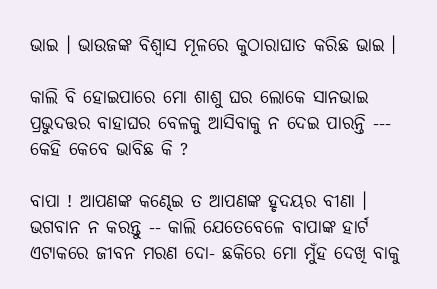ଭାଇ । ଭାଉଜଙ୍କ ବିଶ୍ୱାସ ମୂଳରେ କୁଠାରାଘାତ କରିଛ ଭାଇ ।

କାଲି ବି ହୋଇପାରେ ମୋ ଶାଶୁ ଘର ଲୋକେ ସାନଭାଇ ପ୍ରଭୁଦତ୍ତର ବାହାଘର ବେଳକୁ ଆସିବାକୁ ନ ଦେଇ ପାରନ୍ତି --- କେହି କେବେ ଭାବିଛ କି ?

ବାପା ! ଆପଣଙ୍କ କଣ୍ଢେଇ ତ ଆପଣଙ୍କ ହୃଦୟର ବୀଣା । ଭଗବାନ ନ କରନ୍ତୁ -- କାଲି ଯେତେବେଳେ ବାପାଙ୍କ ହାର୍ଟ ଏଟାକରେ ଜୀବନ ମରଣ ଦୋ- ଛକିରେ ମୋ ମୁଁହ ଦେଖି ବାକୁ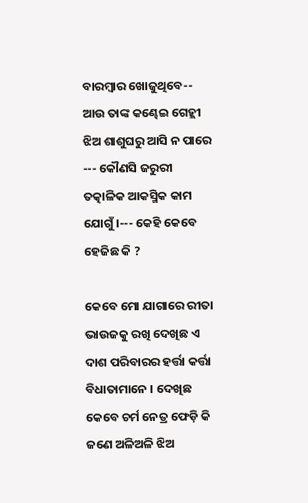ବାରମ୍ଵାର ଖୋଜୁଥିବେ-- ଆଉ ତାଙ୍କ କଣ୍ଢେଇ ଗେହ୍ଲୀ ଝିଅ ଶାଶୁଘରୁ ଆସି ନ ପାରେ --- କୌଣସି ଜରୁରୀ ତତ୍କାଳିକ ଆକସ୍ମିକ କାମ ଯୋଗୁଁ ।--- କେହି କେବେ ହେଜିଛ କି ?

କେବେ ମୋ ଯାଗାରେ ରୀତା ଭାଉଜକୁ ରଖି ଦେଖିଛ ଏ ଦାଶ ପରିବାରର ହର୍ତ୍ତା କର୍ତ୍ତା ବିଧାତାମାନେ । ଦେଖିଛ କେବେ ଚର୍ମ ନେତ୍ର ଫେଡ଼ି କି ଜଣେ ଅଳିଅଳି ଝିଅ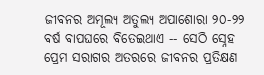ଜୀବନର ଅମୂଲ୍ୟ ଅତୁଲ୍ଯ ଅପାଶୋରା ୨୦-୨୨ ବର୍ଷ ବାପଘରେ ବିତେଇଥାଏ -- ସେଠି ସ୍ନେହ ପ୍ରେମ ସରାଗର ଅତରରେ ଜୀବନର ପ୍ରତିକ୍ଷଣ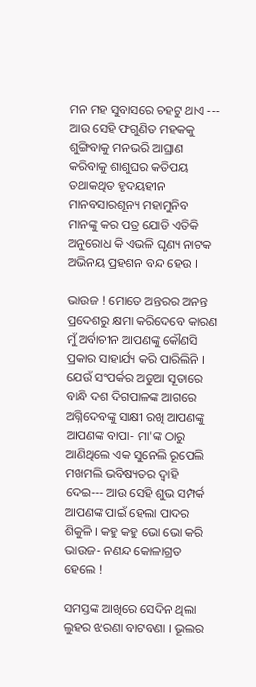ମନ ମହ ସୁବାସରେ ଚହଟୁ ଥାଏ --- ଆଉ ସେହି ଫଗୁଣିତ ମହକକୁ ଶୁଙ୍ଗିବାକୁ ମନଭରି ଆଘ୍ରାଣ କରିବାକୁ ଶାଶୁଘର କତିପୟ ତଥାକଥିତ ହୃଦୟହୀନ ମାନବସାରଶୂନ୍ୟ ମହାମୁନିବ ମାନଙ୍କୁ କର ପତ୍ର ଯୋଡି ଏତିକି ଅନୁରୋଧ କି ଏଭଳି ଘୃଣ୍ୟ ନାଟକ ଅଭିନୟ ପ୍ରହଶନ ବନ୍ଦ ହେଉ ।

ଭାଉଜ ! ମୋତେ ଅନ୍ତରର ଅନନ୍ତ ପ୍ରଦେଶରୁ କ୍ଷମା କରିଦେବେ କାରଣ ମୁଁ ଅର୍ବାଚୀନ ଆପଣଙ୍କୁ କୌଣସି ପ୍ରକାର ସାହାର୍ଯ୍ୟ କରି ପାରିଲିନି । ଯେଉଁ ସଂପର୍କର ଅଡୁଆ ସୂତାରେ ବାନ୍ଧି ଦଶ ଦିଗପାଳଙ୍କ ଆଗରେ ଅଗ୍ନିଦେବଙ୍କୁ ସାକ୍ଷୀ ରଖି ଆପଣଙ୍କୁ ଆପଣଙ୍କ ବାପା- ମା'ଙ୍କ ଠାରୁ ଆଣିଥିଲେ ଏକ ସୁନେଲି ରୂପେଲି ମଖମଲି ଭବିଷ୍ୟତର ଦ୍ଵାହି ଦେଇ--- ଆଉ ସେହି ଶୁଭ ସମ୍ପର୍କ ଆପଣଙ୍କ ପାଇଁ ହେଲା ପାଦର ଶିକୁଳି । କହୁ କହୁ ଭୋ ଭୋ କରି ଭାଉଜ- ନଣନ୍ଦ କୋଳାଗ୍ରତ ହେଲେ !

ସମସ୍ତଙ୍କ ଆଖିରେ ସେଦିନ ଥିଲା ଲୁହର ଝରଣା ବାଟବଣା । ଭୂଲର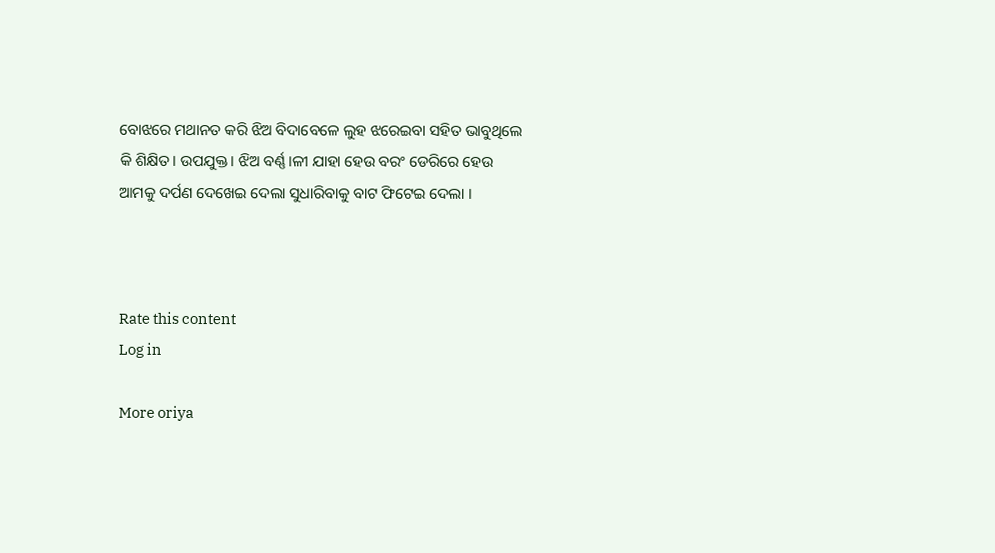ବୋଝରେ ମଥାନତ କରି ଝିଅ ବିଦାବେଳେ ଲୁହ ଝରେଇବା ସହିତ ଭାବୁଥିଲେ କି ଶିକ୍ଷିତ। ଉପଯୁକ୍ତ। ଝିଅ ବର୍ଣ୍ଣ।ଳୀ ଯାହା ହେଉ ବରଂ ଡେରିରେ ହେଉ ଆମକୁ ଦର୍ପଣ ଦେଖେଇ ଦେଲା ସୁଧାରିବାକୁ ବାଟ ଫିଟେଇ ଦେଲା ।



Rate this content
Log in

More oriya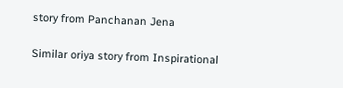story from Panchanan Jena

Similar oriya story from Inspirational